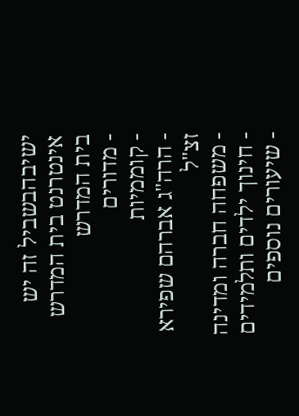ישיבהבשביל זה יש אינטרנט בית המדרש
בית המדרש
- מדורים
- קוממיות
- הרה"ג אברהם שפירא זצ"ל
- משפחה חברה ומדינה
- חינוך ילדים ותלמידים
- שיעורים נוספים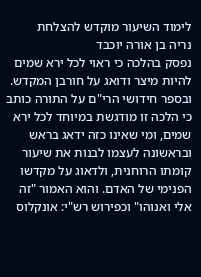לימוד השיעור מוקדש להצלחת
נריה בן אורה יוכבד
נפסק בהלכה כי ראוי לכל ירא שמים להיות מיצר ודואג על חורבן המקדש. ובספר חידושי הרי"ם על התורה כותב כי הלכה זו מודגשת במיוחד לכל ירא שמים, ומי שאינו כזה ידאג בראש ובראשונה לעצמו לבנות את שיעור קומתו הרוחנית, ולדאוג על מקדשו הפנימי של האדם. והוא האמור "זה אלי ואנוהו" וכפירוש רש"י: אונקלוס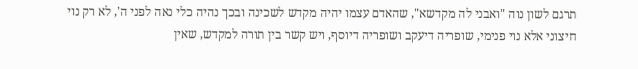תרגם לשון נוה "ואבני לה מקדשא", שהאדם עצמו יהיה מקדש לשכינה ובכך נהיה כלי נאה לפני ה', לא רק נוי חיצוני אלא נוי פנימי, שופריה דיעקב ושופריה דיוסף, ויש קשר בין תורה למקדש, שאין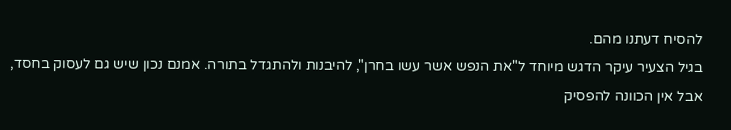להסיח דעתנו מהם.
בגיל הצעיר עיקר הדגש מיוחד ל"את הנפש אשר עשו בחרן", להיבנות ולהתגדל בתורה. אמנם נכון שיש גם לעסוק בחסד, אבל אין הכוונה להפסיק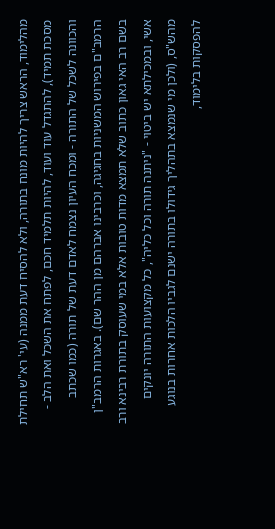מהלימוד, הראש צריך להיות מונח בתורה, ולא להסיח דעת ממנה (עי' רא"ש תחילת מסכת תמיד), להתגדל עוד ועוד, להיות תלמיד חכם, לפתח את השכל ואת הלב - והכוונה לשכל של התורה - ומכח העיון נצמח לאדם דעת של תורה (כמו שכתב הרמב"ם בפירוש המשניות בחגיגה, וכרבינו אברהם מן ההר שם). באגרות הרמב"ן בשם רב האי גאון כתוב שלא תמצא מדות טובות אלא במי שעוסק בתורת רבינא ורב אשי, ובמכילתא יש ביטוי - "ניתנה תורה וכל כליה", כל מקצועות התורה יונקים מהש"ס, (ולכן מי שנמצא בתהליך גידולו בתורה ישנם לגביו הלכות אחרות בנוגע להפסקות בלימוד,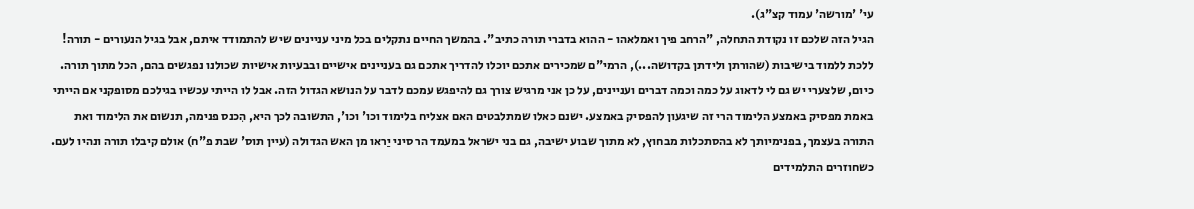עי' 'מורשה' עמוד קצ"ג).
הגיל הזה שלכם זו נקודת התחלה, "הרחב פיך ואמלאהו - ההוא בדברי תורה כתיב". בהמשך החיים נתקלים בכל מיני עניינים שיש להתמודד איתם, אבל בגיל הנעורים - תורה! ללכת ללמוד בישיבות (שהורתן ולידתן בקדושה...), הרמי"ם שמכירים אתכם יוכלו להדריך אתכם גם בעניינים אישיים ובבעיות אישיות שכולנו נפגשים בהם, הכל מתוך תורה. כיום, שלצערי יש גם לי לדאוג על כמה וכמה דברים ועניינים, על כן אני מרגיש צורך גם להיפגש עמכם לדבר על הנושא הגדול הזה. אבל לו הייתי עכשיו בגילכם מסופקני אם הייתי באמת מפסיק באמצע הלימוד הרי זה שיגעון להפסיק באמצע. ישנם כאלו שמתלבטים האם אצליח בלימוד וכו' וכו', התשובה לכך היא, הִכנס פנימה, תנשום את הלימוד ואת התורה בעצמך, בפנימיותך לא בהסתכלות מבחוץ, לא מתוך שבוע ישיבה, גם בני ישראל במעמד הר סיני יַראו מן האש הגדולה (עיין תוס' שבת פ"ח) אולם קיבלו תורה ונהיו לעם.
כשחוזרים התלמידים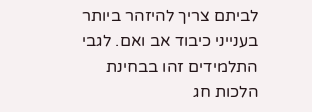לביתם צריך להיזהר ביותר בענייני כיבוד אב ואם. לגבי התלמידים זהו בבחינת הלכות חג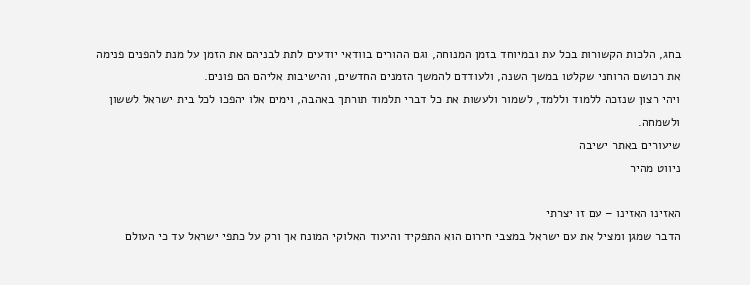בחג, הלכות הקשורות בכל עת ובמיוחד בזמן המנוחה, וגם ההורים בוודאי יודעים לתת לבניהם את הזמן על מנת להפנים פנימה את רכושם הרוחני שקלטו במשך השנה, ולעודדם להמשך הזמנים החדשים, והישיבות אליהם הם פונים.
ויהי רצון שנזכה ללמוד וללמד, לשמור ולעשות את כל דברי תלמוד תורתך באהבה, וימים אלו יהפכו לכל בית ישראל לששון ולשמחה.
שיעורים באתר ישיבה
ניווט מהיר

האזינו האזינו – עם זו יצרתי
הדבר שמגן ומציל את עם ישראל במצבי חירום הוא התפקיד והיעוד האלוקי המונח אך ורק על כתפי ישראל עד כי העולם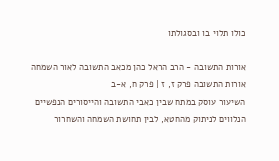כולו תלוי בו ובסגולתו

אורות התשובה - הרב הראל כהן מכאב התשובה לאור השמחה
אורות התשובה פרק ז, ז | פרק ח, א-ב
השיעור עוסק במתח שבין כאבי התשובה והייסורים הנפשיים הנלווים לניתוק מהחטא, לבין תחושת השמחה והשחרור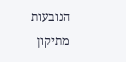הנובעות מתיקון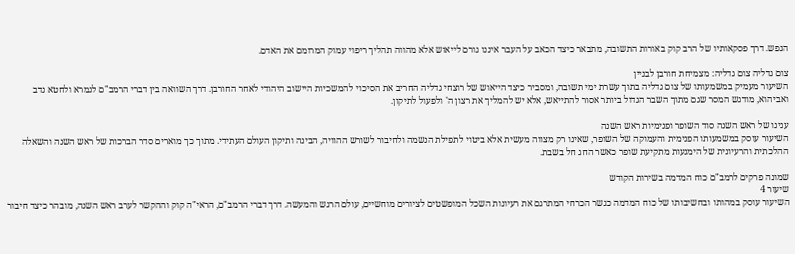הנפש. דרך פסקאותיו של הרב קוק באורות התשובה, מתבאר כיצד הכאב על העבר איננו גורם לייאוש אלא מהווה תהליך ריפוי עמוק המרומם את האדם.

צום גדליה צום גדליה: מצמיחת חורבן לבניין
השיעור מעמיק במשמעותו של צום גדליה בתוך עשרת ימי תשובה, ומסביר כיצד הייאוש של רוצחי גדליה החריב את הסיכוי להמשכיות היישוב היהודי לאחר החורבן. דרך השוואה בין דברי הרמב"ם לגמרא ולחטא נדב ואביהוא, מודגש המסר שגם מתוך השבר הגדול ביותר אסור להתייאש, אלא יש להמליך את רצון ה' ולפעול לתיקון.

ענינו של ראש השנה סוד השופר ופנימיות ראש השנה
השיעור עוסק במשמעותו הפנימית והעמוקה של השופר, שאינו רק מצווה מעשית אלא ביטוי לתפילת הנשמה ולחיבור לשורש ההוויה, הבינה ותיקון העולם העתידי. מתוך כך מוארים סדר הברכות של ראש השנה והשאלה ההלכתית והרעיונית של הימנעות מתקיעת שופר כאשר החג חל בשבת.

שמונה פרקים לרמב"ם כוח המדמה בשירות הקודש
שיעור 4
השיעור עוסק במהותו ובחשיבותו של כוח המדמה כגשר הכרחי המתרגם את רעיונות השכל המופשטים לציורים מוחשיים, עולם הרגש והמעשה. דרך דברי הרמב"ם, הראי"ה קוק וההקשר לערב ראש השנה, מובהר כיצד חיבור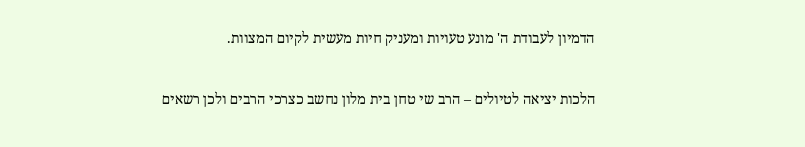הדמיון לעבודת ה' מונע טעויות ומעניק חיות מעשית לקיום המצוות.

הלכות יציאה לטיולים – הרב שי טחן בית מלון נחשב כצרכי הרבים ולכן רשאים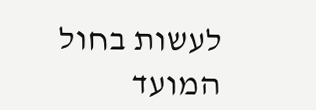לעשות בחול המועד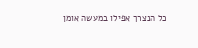כל הנצרך אפילו במעשה אומן